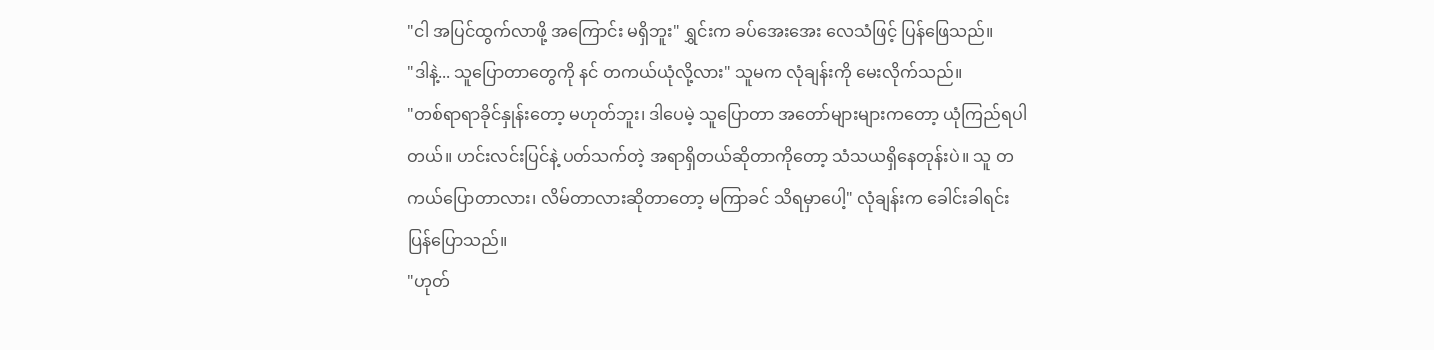"ငါ အပြင်ထွက်လာဖို့ အကြောင်း မရှိဘူး" ရွှင်းက ခပ်အေးအေး လေသံဖြင့် ပြန်ဖြေသည်။
"ဒါနဲ့... သူပြောတာတွေကို နင် တကယ်ယုံလို့လား" သူမက လုံချန်းကို မေးလိုက်သည်။
"တစ်ရာရာခိုင်နှုန်းတော့ မဟုတ်ဘူး၊ ဒါပေမဲ့ သူပြောတာ အတော်များများကတော့ ယုံကြည်ရပါတယ်။ ဟင်းလင်းပြင်နဲ့ ပတ်သက်တဲ့ အရာရှိတယ်ဆိုတာကိုတော့ သံသယရှိနေတုန်းပဲ။ သူ တကယ်ပြောတာလား၊ လိမ်တာလားဆိုတာတော့ မကြာခင် သိရမှာပေါ့" လုံချန်းက ခေါင်းခါရင်း ပြန်ပြောသည်။
"ဟုတ်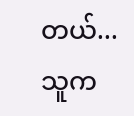တယ်... သူက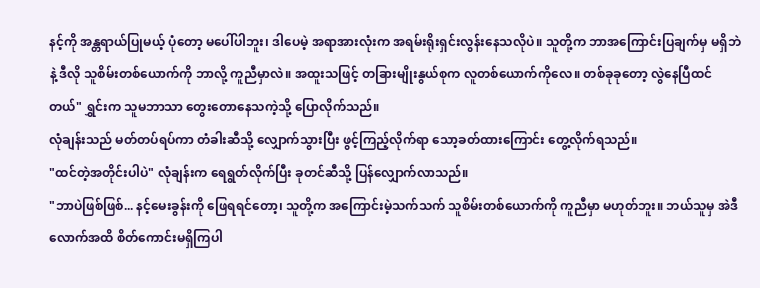နင့်ကို အန္တရာယ်ပြုမယ့် ပုံတော့ မပေါ်ပါဘူး၊ ဒါပေမဲ့ အရာအားလုံးက အရမ်းရိုးရှင်းလွန်းနေသလိုပဲ။ သူတို့က ဘာအကြောင်းပြချက်မှ မရှိဘဲနဲ့ ဒီလို သူစိမ်းတစ်ယောက်ကို ဘာလို့ ကူညီမှာလဲ။ အထူးသဖြင့် တခြားမျိုးနွယ်စုက လူတစ်ယောက်ကိုလေ။ တစ်ခုခုတော့ လွဲနေပြီထင်တယ်" ရွှင်းက သူမဘာသာ တွေးတောနေသကဲ့သို့ ပြောလိုက်သည်။
လုံချန်းသည် မတ်တပ်ရပ်ကာ တံခါးဆီသို့ လျှောက်သွားပြီး ဖွင့်ကြည့်လိုက်ရာ သော့ခတ်ထားကြောင်း တွေ့လိုက်ရသည်။
"ထင်တဲ့အတိုင်းပါပဲ" လုံချန်းက ရေရွတ်လိုက်ပြီး ခုတင်ဆီသို့ ပြန်လျှောက်လာသည်။
"ဘာပဲဖြစ်ဖြစ်... နင့်မေးခွန်းကို ဖြေရရင်တော့၊ သူတို့က အကြောင်းမဲ့သက်သက် သူစိမ်းတစ်ယောက်ကို ကူညီမှာ မဟုတ်ဘူး။ ဘယ်သူမှ အဲဒီလောက်အထိ စိတ်ကောင်းမရှိကြပါ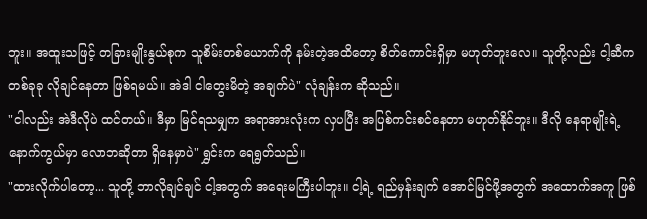ဘူး။ အထူးသဖြင့် တခြားမျိုးနွယ်စုက သူစိမ်းတစ်ယောက်ကို နမ်းတဲ့အထိတော့ စိတ်ကောင်းရှိမှာ မဟုတ်ဘူးလေ။ သူတို့လည်း ငါ့ဆီက တစ်ခုခု လိုချင်နေတာ ဖြစ်ရမယ်။ အဲဒါ ငါတွေးမိတဲ့ အချက်ပဲ" လုံချန်းက ဆိုသည်။
"ငါလည်း အဲဒီလိုပဲ ထင်တယ်။ ဒီမှာ မြင်ရသမျှက အရာအားလုံးက လှပပြီး အပြစ်ကင်းစင်နေတာ မဟုတ်နိုင်ဘူး။ ဒီလို နေရာမျိုးရဲ့ နောက်ကွယ်မှာ လောဘဆိုတာ ရှိနေမှာပဲ" ရွှင်းက ရေရွတ်သည်။
"ထားလိုက်ပါတော့... သူတို့ ဘာလိုချင်ချင် ငါ့အတွက် အရေးမကြီးပါဘူး။ ငါ့ရဲ့ ရည်မှန်းချက် အောင်မြင်ဖို့အတွက် အထောက်အကူ ဖြစ်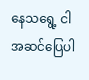နေသရွေ့ ငါ အဆင်ပြေပါ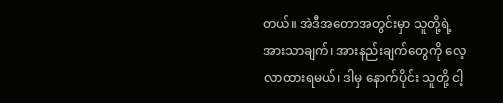တယ်။ အဲဒီအတောအတွင်းမှာ သူတို့ရဲ့ အားသာချက်၊ အားနည်းချက်တွေကို လေ့လာထားရမယ်၊ ဒါမှ နောက်ပိုင်း သူတို့ ငါ့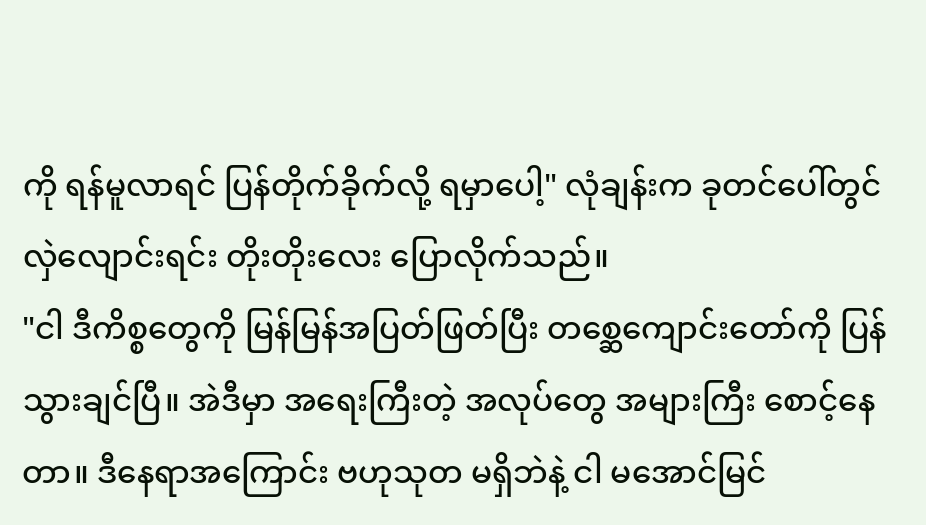ကို ရန်မူလာရင် ပြန်တိုက်ခိုက်လို့ ရမှာပေါ့" လုံချန်းက ခုတင်ပေါ်တွင် လှဲလျောင်းရင်း တိုးတိုးလေး ပြောလိုက်သည်။
"ငါ ဒီကိစ္စတွေကို မြန်မြန်အပြတ်ဖြတ်ပြီး တစ္ဆေကျောင်းတော်ကို ပြန်သွားချင်ပြီ။ အဲဒီမှာ အရေးကြီးတဲ့ အလုပ်တွေ အများကြီး စောင့်နေတာ။ ဒီနေရာအကြောင်း ဗဟုသုတ မရှိဘဲနဲ့ ငါ မအောင်မြင်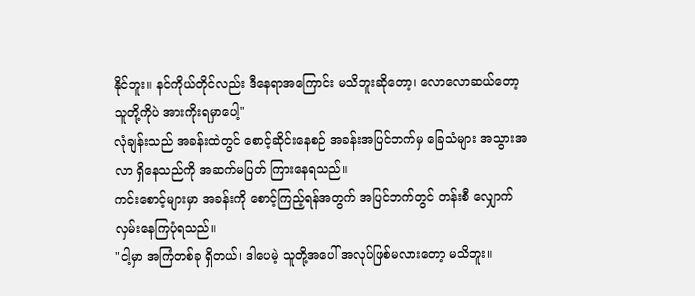နိုင်ဘူး။ နင်ကိုယ်တိုင်လည်း ဒီနေရာအကြောင်း မသိဘူးဆိုတော့၊ လောလောဆယ်တော့ သူတို့ကိုပဲ အားကိုးရမှာပေါ့"
လုံချန်းသည် အခန်းထဲတွင် စောင့်ဆိုင်းနေစဉ် အခန်းအပြင်ဘက်မှ ခြေသံများ အသွားအလာ ရှိနေသည်ကို အဆက်မပြတ် ကြားနေရသည်။
ကင်းစောင့်များမှာ အခန်းကို စောင့်ကြည့်ရန်အတွက် အပြင်ဘက်တွင် တန်းစီ လျှောက်လှမ်းနေကြပုံရသည်။
"ငါ့မှာ အကြံတစ်ခု ရှိတယ်၊ ဒါပေမဲ့ သူတို့အပေါ် အလုပ်ဖြစ်မလားတော့ မသိဘူး။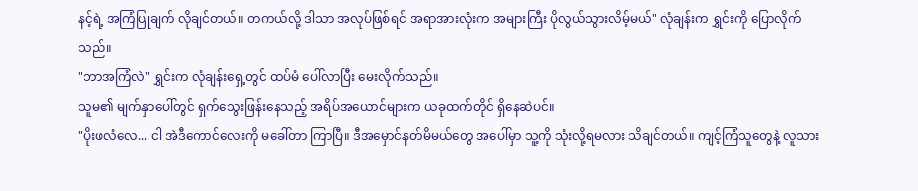နင့်ရဲ့ အကြံပြုချက် လိုချင်တယ်။ တကယ်လို့ ဒါသာ အလုပ်ဖြစ်ရင် အရာအားလုံးက အများကြီး ပိုလွယ်သွားလိမ့်မယ်" လုံချန်းက ရွှင်းကို ပြောလိုက်သည်။
"ဘာအကြံလဲ" ရွှင်းက လုံချန်းရှေ့တွင် ထပ်မံ ပေါ်လာပြီး မေးလိုက်သည်။
သူမ၏ မျက်နှာပေါ်တွင် ရှက်သွေးဖြန်းနေသည့် အရိပ်အယောင်များက ယခုထက်တိုင် ရှိနေဆဲပင်။
"ပိုးဖလံလေ... ငါ အဲဒီကောင်လေးကို မခေါ်တာ ကြာပြီ။ ဒီအမှောင်နတ်မိမယ်တွေ အပေါ်မှာ သူ့ကို သုံးလို့ရမလား သိချင်တယ်။ ကျင့်ကြံသူတွေနဲ့ လူသား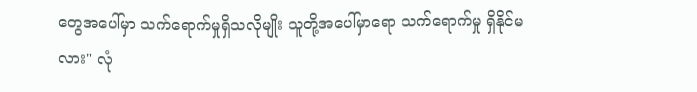တွေအပေါ်မှာ သက်ရောက်မှုရှိသလိုမျိုး သူတို့အပေါ်မှာရော သက်ရောက်မှု ရှိနိုင်မလား" လုံ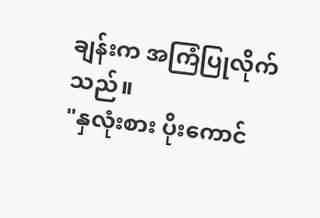ချန်းက အကြံပြုလိုက်သည်။
"နှလုံးစား ပိုးကောင်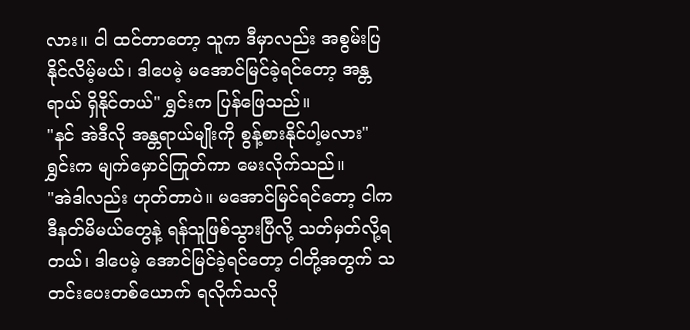လား။ ငါ ထင်တာတော့ သူက ဒီမှာလည်း အစွမ်းပြနိုင်လိမ့်မယ်၊ ဒါပေမဲ့ မအောင်မြင်ခဲ့ရင်တော့ အန္တရာယ် ရှိနိုင်တယ်" ရွှင်းက ပြန်ဖြေသည်။
"နင် အဲဒီလို အန္တရာယ်မျိုးကို စွန့်စားနိုင်ပါ့မလား" ရွှင်းက မျက်မှောင်ကြုတ်ကာ မေးလိုက်သည်။
"အဲဒါလည်း ဟုတ်တာပဲ။ မအောင်မြင်ရင်တော့ ငါက ဒီနတ်မိမယ်တွေနဲ့ ရန်သူဖြစ်သွားပြီလို့ သတ်မှတ်လို့ရတယ်၊ ဒါပေမဲ့ အောင်မြင်ခဲ့ရင်တော့ ငါတို့အတွက် သတင်းပေးတစ်ယောက် ရလိုက်သလို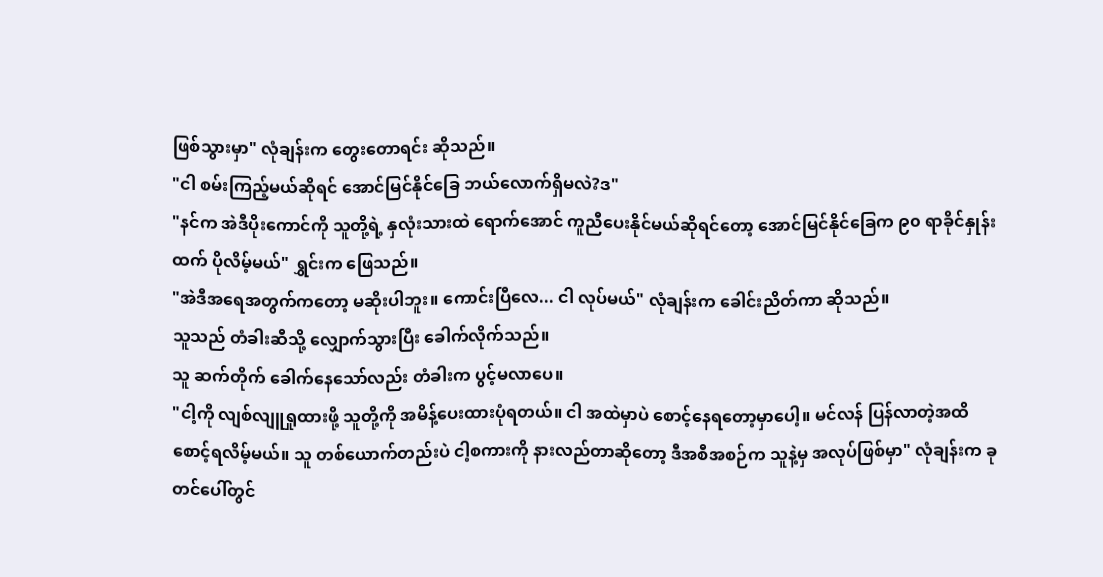ဖြစ်သွားမှာ" လုံချန်းက တွေးတောရင်း ဆိုသည်။
"ငါ စမ်းကြည့်မယ်ဆိုရင် အောင်မြင်နိုင်ခြေ ဘယ်လောက်ရှိမလဲ?ဒ"
"နင်က အဲဒီပိုးကောင်ကို သူတို့ရဲ့ နှလုံးသားထဲ ရောက်အောင် ကူညီပေးနိုင်မယ်ဆိုရင်တော့ အောင်မြင်နိုင်ခြေက ၉၀ ရာခိုင်နှုန်းထက် ပိုလိမ့်မယ်" ရွှင်းက ဖြေသည်။
"အဲဒီအရေအတွက်ကတော့ မဆိုးပါဘူး။ ကောင်းပြီလေ... ငါ လုပ်မယ်" လုံချန်းက ခေါင်းညိတ်ကာ ဆိုသည်။
သူသည် တံခါးဆီသို့ လျှောက်သွားပြီး ခေါက်လိုက်သည်။
သူ ဆက်တိုက် ခေါက်နေသော်လည်း တံခါးက ပွင့်မလာပေ။
"ငါ့ကို လျစ်လျူရှုထားဖို့ သူတို့ကို အမိန့်ပေးထားပုံရတယ်။ ငါ အထဲမှာပဲ စောင့်နေရတော့မှာပေါ့။ မင်လန် ပြန်လာတဲ့အထိ စောင့်ရလိမ့်မယ်။ သူ တစ်ယောက်တည်းပဲ ငါ့စကားကို နားလည်တာဆိုတော့ ဒီအစီအစဉ်က သူနဲ့မှ အလုပ်ဖြစ်မှာ" လုံချန်းက ခုတင်ပေါ်တွင်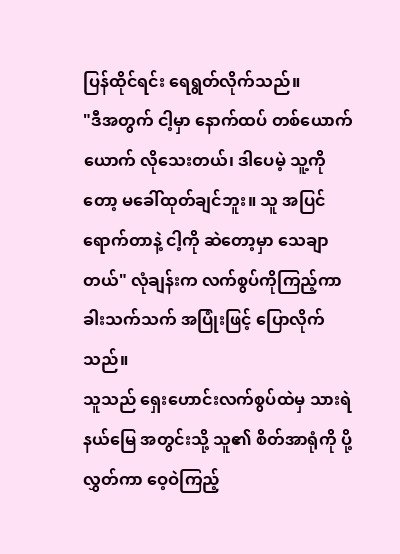ပြန်ထိုင်ရင်း ရေရွတ်လိုက်သည်။
"ဒီအတွက် ငါ့မှာ နောက်ထပ် တစ်ယောက်ယောက် လိုသေးတယ်၊ ဒါပေမဲ့ သူ့ကိုတော့ မခေါ်ထုတ်ချင်ဘူး။ သူ အပြင်ရောက်တာနဲ့ ငါ့ကို ဆဲတော့မှာ သေချာတယ်" လုံချန်းက လက်စွပ်ကိုကြည့်ကာ ခါးသက်သက် အပြုံးဖြင့် ပြောလိုက်သည်။
သူသည် ရှေးဟောင်းလက်စွပ်ထဲမှ သားရဲနယ်မြေ အတွင်းသို့ သူ၏ စိတ်အာရုံကို ပို့လွှတ်ကာ ဝေ့ဝဲကြည့်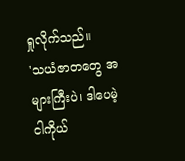ရှုလိုက်သည်။
'သယံဇာတတွေ အများကြီးပဲ၊ ဒါပေမဲ့ ငါကိုယ်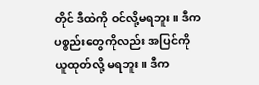တိုင် ဒီထဲကို ဝင်လို့မရဘူး။ ဒီက ပစ္စည်းတွေကိုလည်း အပြင်ကို ယူထုတ်လို့ မရဘူး။ ဒီက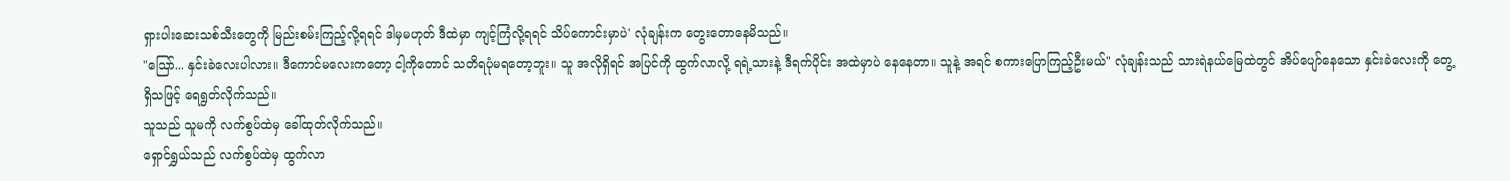ရှားပါးဆေးသစ်သီးတွေကို မြည်းစမ်းကြည့်လို့ရရင် ဒါမှမဟုတ် ဒီထဲမှာ ကျင့်ကြံလို့ရရင် သိပ်ကောင်းမှာပဲ' လုံချန်းက တွေးတောနေမိသည်။
"ဩော်... နှင်းခဲလေးပါလား။ ဒီကောင်မလေးကတော့ ငါ့ကိုတောင် သတိရပုံမရတော့ဘူး။ သူ အလိုရှိရင် အပြင်ကို ထွက်လာလို့ ရရဲ့သားနဲ့ ဒီရက်ပိုင်း အထဲမှာပဲ နေနေတာ။ သူနဲ့ အရင် စကားပြောကြည့်ဦးမယ်" လုံချန်းသည် သားရဲနယ်မြေထဲတွင် အိပ်ပျော်နေသော နှင်းခဲလေးကို တွေ့ရှိသဖြင့် ရေရွတ်လိုက်သည်။
သူသည် သူမကို လက်စွပ်ထဲမှ ခေါ်ထုတ်လိုက်သည်။
ရှောင်ရွှယ်သည် လက်စွပ်ထဲမှ ထွက်လာ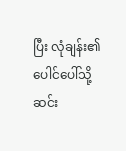ပြီး လုံချန်း၏ ပေါင်ပေါ်သို့ ဆင်း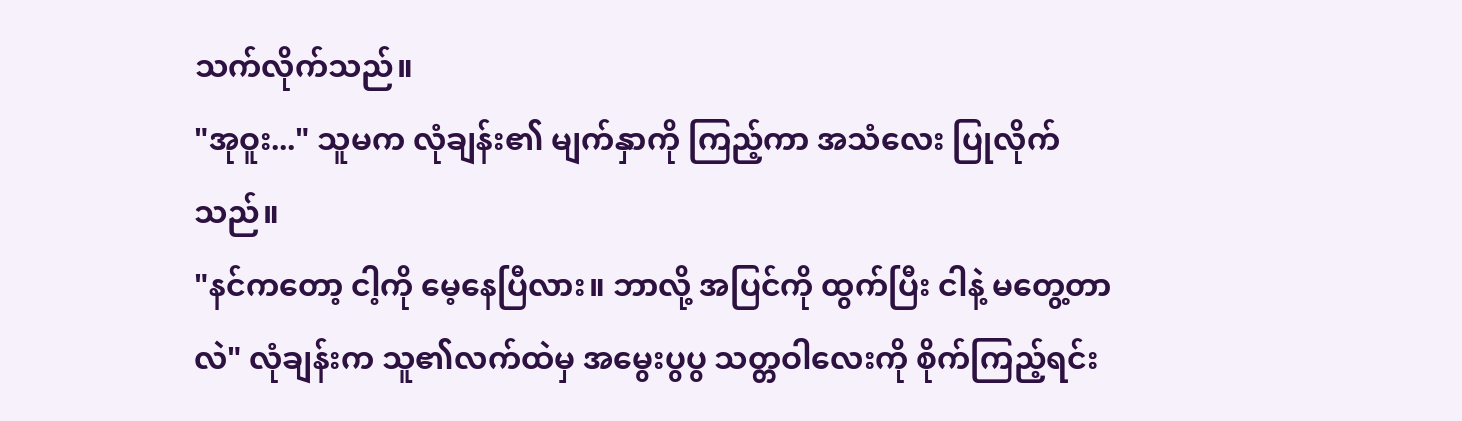သက်လိုက်သည်။
"အုဝူး..." သူမက လုံချန်း၏ မျက်နှာကို ကြည့်ကာ အသံလေး ပြုလိုက်သည်။
"နင်ကတော့ ငါ့ကို မေ့နေပြီလား။ ဘာလို့ အပြင်ကို ထွက်ပြီး ငါနဲ့ မတွေ့တာလဲ" လုံချန်းက သူ၏လက်ထဲမှ အမွေးပွပွ သတ္တဝါလေးကို စိုက်ကြည့်ရင်း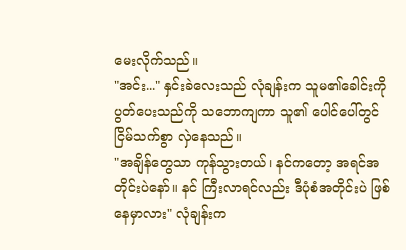မေးလိုက်သည်။
"အင်း..." နှင်းခဲလေးသည် လုံချန်းက သူမ၏ခေါင်းကို ပွတ်ပေးသည်ကို သဘောကျကာ သူ၏ ပေါင်ပေါ်တွင် ငြိမ်သက်စွာ လှဲနေသည်။
"အချိန်တွေသာ ကုန်သွားတယ်၊ နင်ကတော့ အရင်အတိုင်းပဲနော်။ နင် ကြီးလာရင်လည်း ဒီပုံစံအတိုင်းပဲ ဖြစ်နေမှာလား" လုံချန်းက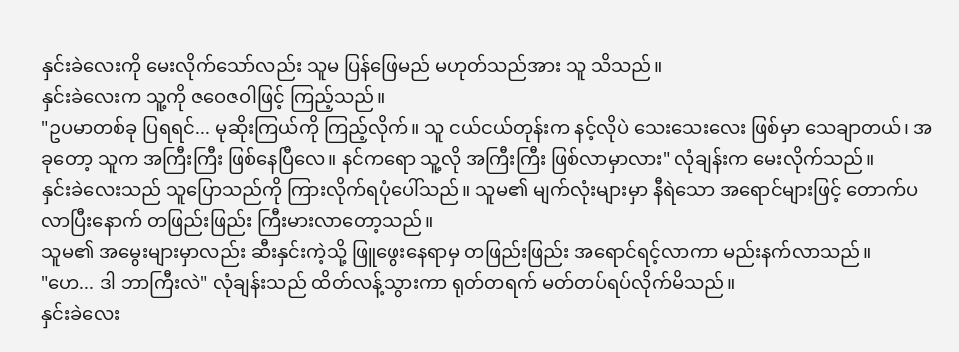နှင်းခဲလေးကို မေးလိုက်သော်လည်း သူမ ပြန်ဖြေမည် မဟုတ်သည်အား သူ သိသည်။
နှင်းခဲလေးက သူ့ကို ဇဝေဇဝါဖြင့် ကြည့်သည်။
"ဥပမာတစ်ခု ပြရရင်... မုဆိုးကြယ်ကို ကြည့်လိုက်။ သူ ငယ်ငယ်တုန်းက နင့်လိုပဲ သေးသေးလေး ဖြစ်မှာ သေချာတယ်၊ အခုတော့ သူက အကြီးကြီး ဖြစ်နေပြီလေ။ နင်ကရော သူ့လို အကြီးကြီး ဖြစ်လာမှာလား" လုံချန်းက မေးလိုက်သည်။
နှင်းခဲလေးသည် သူပြောသည်ကို ကြားလိုက်ရပုံပေါ်သည်။ သူမ၏ မျက်လုံးများမှာ နီရဲသော အရောင်များဖြင့် တောက်ပလာပြီးနောက် တဖြည်းဖြည်း ကြီးမားလာတော့သည်။
သူမ၏ အမွေးများမှာလည်း ဆီးနှင်းကဲ့သို့ ဖြူဖွေးနေရာမှ တဖြည်းဖြည်း အရောင်ရင့်လာကာ မည်းနက်လာသည်။
"ဟေ... ဒါ ဘာကြီးလဲ" လုံချန်းသည် ထိတ်လန့်သွားကာ ရုတ်တရက် မတ်တပ်ရပ်လိုက်မိသည်။
နှင်းခဲလေး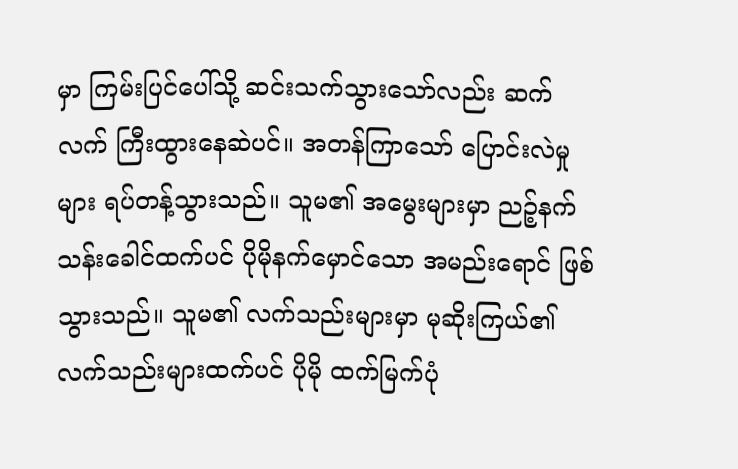မှာ ကြမ်းပြင်ပေါ်သို့ ဆင်းသက်သွားသော်လည်း ဆက်လက် ကြီးထွားနေဆဲပင်။ အတန်ကြာသော် ပြောင်းလဲမှုများ ရပ်တန့်သွားသည်။ သူမ၏ အမွေးများမှာ ညဉ့်နက်သန်းခေါင်ထက်ပင် ပိုမိုနက်မှောင်သော အမည်းရောင် ဖြစ်သွားသည်။ သူမ၏ လက်သည်းများမှာ မုဆိုးကြယ်၏ လက်သည်းများထက်ပင် ပိုမို ထက်မြက်ပုံ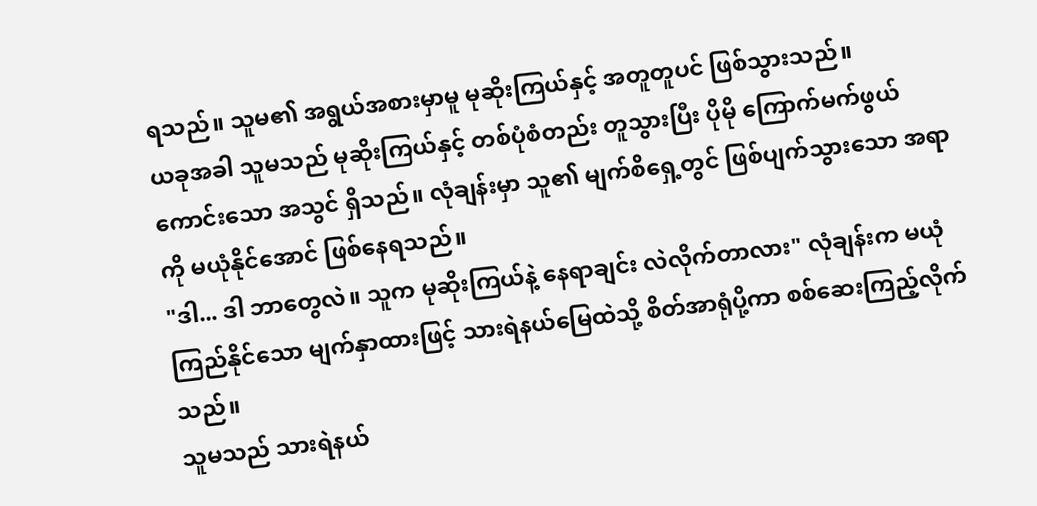ရသည်။ သူမ၏ အရွယ်အစားမှာမူ မုဆိုးကြယ်နှင့် အတူတူပင် ဖြစ်သွားသည်။
ယခုအခါ သူမသည် မုဆိုးကြယ်နှင့် တစ်ပုံစံတည်း တူသွားပြီး ပိုမို ကြောက်မက်ဖွယ်ကောင်းသော အသွင် ရှိသည်။ လုံချန်းမှာ သူ၏ မျက်စိရှေ့တွင် ဖြစ်ပျက်သွားသော အရာကို မယုံနိုင်အောင် ဖြစ်နေရသည်။
"ဒါ... ဒါ ဘာတွေလဲ။ သူက မုဆိုးကြယ်နဲ့ နေရာချင်း လဲလိုက်တာလား" လုံချန်းက မယုံကြည်နိုင်သော မျက်နှာထားဖြင့် သားရဲနယ်မြေထဲသို့ စိတ်အာရုံပို့ကာ စစ်ဆေးကြည့်လိုက်သည်။
သူမသည် သားရဲနယ်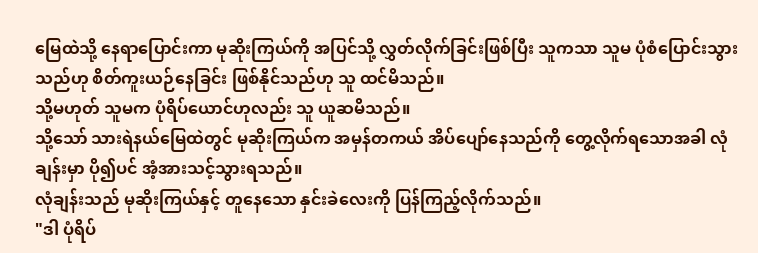မြေထဲသို့ နေရာပြောင်းကာ မုဆိုးကြယ်ကို အပြင်သို့ လွှတ်လိုက်ခြင်းဖြစ်ပြီး သူကသာ သူမ ပုံစံပြောင်းသွားသည်ဟု စိတ်ကူးယဉ်နေခြင်း ဖြစ်နိုင်သည်ဟု သူ ထင်မိသည်။
သို့မဟုတ် သူမက ပုံရိပ်ယောင်ဟုလည်း သူ ယူဆမိသည်။
သို့သော် သားရဲနယ်မြေထဲတွင် မုဆိုးကြယ်က အမှန်တကယ် အိပ်ပျော်နေသည်ကို တွေ့လိုက်ရသောအခါ လုံချန်းမှာ ပို၍ပင် အံ့အားသင့်သွားရသည်။
လုံချန်းသည် မုဆိုးကြယ်နှင့် တူနေသော နှင်းခဲလေးကို ပြန်ကြည့်လိုက်သည်။
"ဒါ ပုံရိပ်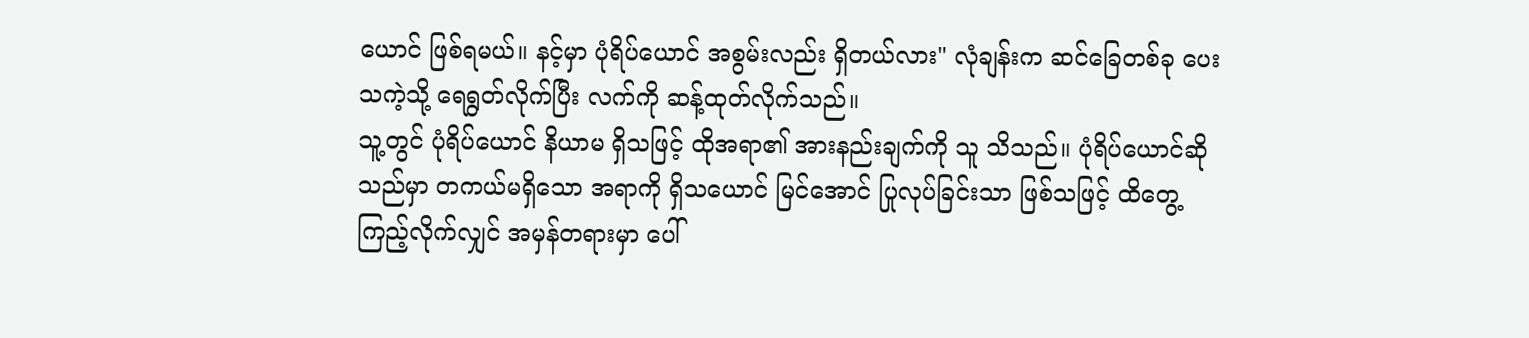ယောင် ဖြစ်ရမယ်။ နင့်မှာ ပုံရိပ်ယောင် အစွမ်းလည်း ရှိတယ်လား" လုံချန်းက ဆင်ခြေတစ်ခု ပေးသကဲ့သို့ ရေရွတ်လိုက်ပြီး လက်ကို ဆန့်ထုတ်လိုက်သည်။
သူ့တွင် ပုံရိပ်ယောင် နိယာမ ရှိသဖြင့် ထိုအရာ၏ အားနည်းချက်ကို သူ သိသည်။ ပုံရိပ်ယောင်ဆိုသည်မှာ တကယ်မရှိသော အရာကို ရှိသယောင် မြင်အောင် ပြုလုပ်ခြင်းသာ ဖြစ်သဖြင့် ထိတွေ့ကြည့်လိုက်လျှင် အမှန်တရားမှာ ပေါ်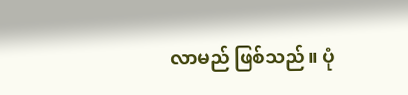လာမည် ဖြစ်သည်။ ပုံ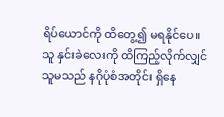ရိပ်ယောင်ကို ထိတွေ့၍ မရနိုင်ပေ။
သူ နှင်းခဲလေးကို ထိကြည့်လိုက်လျှင် သူမသည် နဂိုပုံစံအတိုင်း ရှိနေ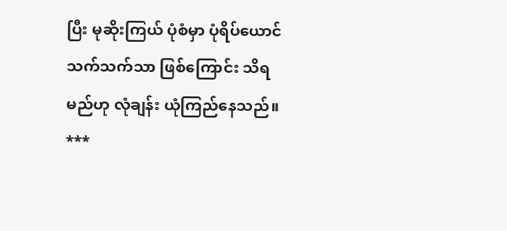ပြီး မုဆိုးကြယ် ပုံစံမှာ ပုံရိပ်ယောင် သက်သက်သာ ဖြစ်ကြောင်း သိရမည်ဟု လုံချန်း ယုံကြည်နေသည်။
***